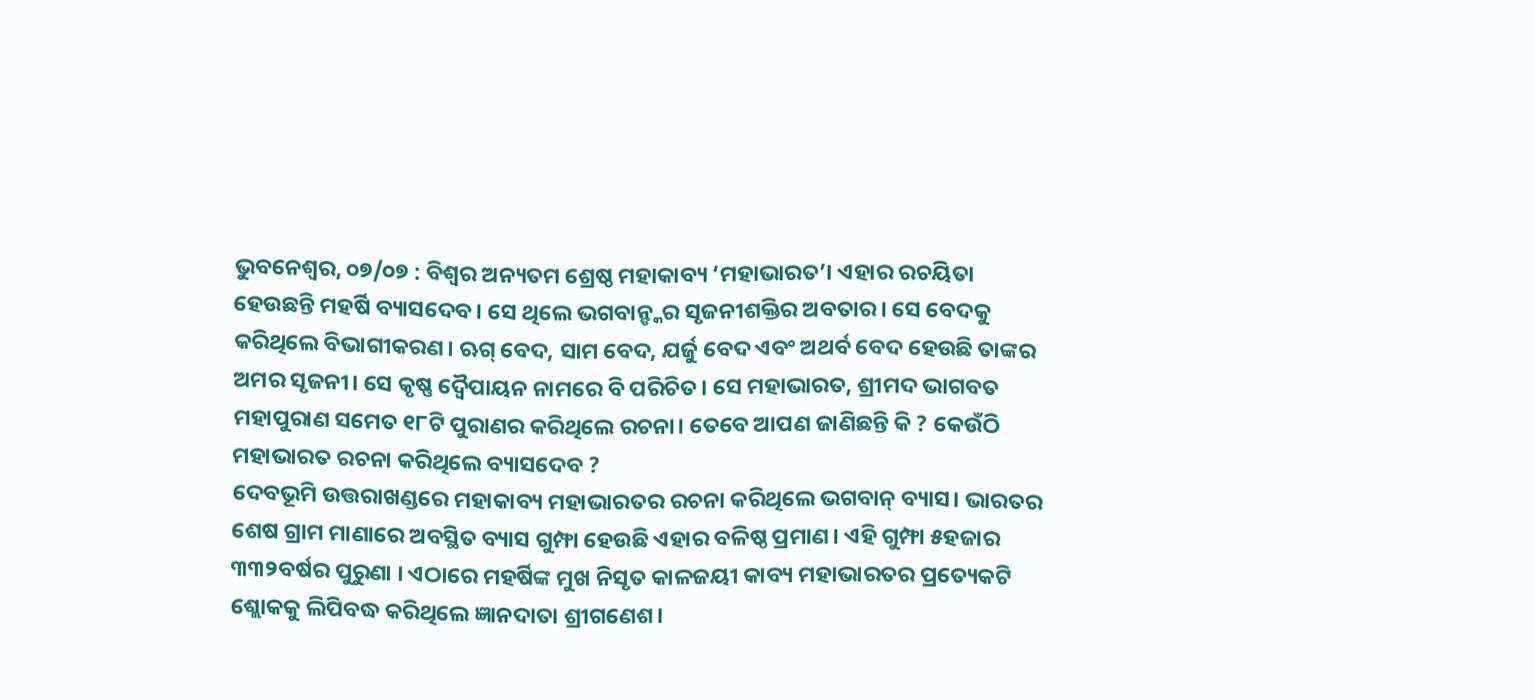ଭୁବନେଶ୍ଵର, ୦୭/୦୭ : ବିଶ୍ୱର ଅନ୍ୟତମ ଶ୍ରେଷ୍ଠ ମହାକାବ୍ୟ ‘ମହାଭାରତ’। ଏହାର ରଚୟିତା ହେଉଛନ୍ତି ମହର୍ଷି ବ୍ୟାସଦେବ। ସେ ଥିଲେ ଭଗବାନ୍ଙ୍କର ସୃଜନୀଶକ୍ତିର ଅବତାର। ସେ ବେଦକୁ କରିଥିଲେ ବିଭାଗୀକରଣ। ଋଗ୍ ବେଦ, ସାମ ବେଦ, ଯର୍ଜୁ ବେଦ ଏବଂ ଅଥର୍ବ ବେଦ ହେଉଛି ତାଙ୍କର ଅମର ସୃଜନୀ। ସେ କୃଷ୍ଣ ଦ୍ୱୈପାୟନ ନାମରେ ବି ପରିଚିତ। ସେ ମହାଭାରତ, ଶ୍ରୀମଦ ଭାଗବତ ମହାପୁରାଣ ସମେତ ୧୮ଟି ପୁରାଣର କରିଥିଲେ ରଚନା। ତେବେ ଆପଣ ଜାଣିଛନ୍ତି କି ? କେଉଁଠି ମହାଭାରତ ରଚନା କରିଥିଲେ ବ୍ୟାସଦେବ ?
ଦେବଭୂମି ଉତ୍ତରାଖଣ୍ଡରେ ମହାକାବ୍ୟ ମହାଭାରତର ରଚନା କରିଥିଲେ ଭଗବାନ୍ ବ୍ୟାସ। ଭାରତର ଶେଷ ଗ୍ରାମ ମାଣାରେ ଅବସ୍ଥିତ ବ୍ୟାସ ଗୁମ୍ଫା ହେଉଛି ଏହାର ବଳିଷ୍ଠ ପ୍ରମାଣ। ଏହି ଗୁମ୍ଫା ୫ହଜାର ୩୩୨ବର୍ଷର ପୁରୁଣା । ଏଠାରେ ମହର୍ଷିଙ୍କ ମୁଖ ନିସୃତ କାଳଜୟୀ କାବ୍ୟ ମହାଭାରତର ପ୍ରତ୍ୟେକଟି ଶ୍ଲୋକକୁ ଲିପିବଦ୍ଧ କରିଥିଲେ ଜ୍ଞାନଦାତା ଶ୍ରୀଗଣେଶ।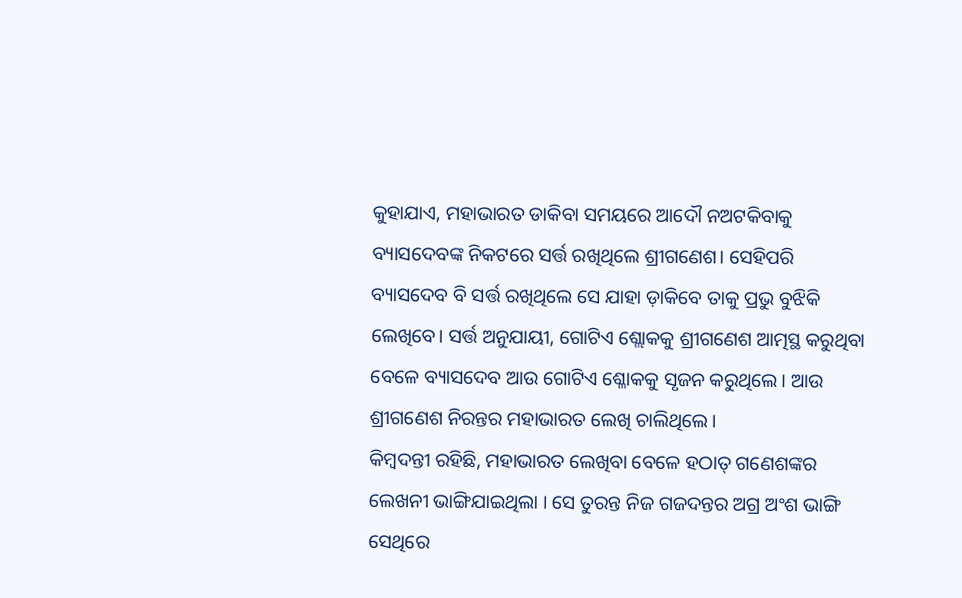କୁହାଯାଏ, ମହାଭାରତ ଡାକିବା ସମୟରେ ଆଦୌ ନଅଟକିବାକୁ ବ୍ୟାସଦେବଙ୍କ ନିକଟରେ ସର୍ତ୍ତ ରଖିଥିଲେ ଶ୍ରୀଗଣେଶ। ସେହିପରି ବ୍ୟାସଦେବ ବି ସର୍ତ୍ତ ରଖିଥିଲେ ସେ ଯାହା ଡ଼ାକିବେ ତାକୁ ପ୍ରଭୁ ବୁଝିକି ଲେଖିବେ। ସର୍ତ୍ତ ଅନୁଯାୟୀ, ଗୋଟିଏ ଶ୍ଲୋକକୁ ଶ୍ରୀଗଣେଶ ଆତ୍ମସ୍ଥ କରୁଥିବା ବେଳେ ବ୍ୟାସଦେବ ଆଉ ଗୋଟିଏ ଶ୍ଳୋକକୁ ସୃଜନ କରୁଥିଲେ। ଆଉ ଶ୍ରୀଗଣେଶ ନିରନ୍ତର ମହାଭାରତ ଲେଖି ଚାଲିଥିଲେ।
କିମ୍ବଦନ୍ତୀ ରହିଛି, ମହାଭାରତ ଲେଖିବା ବେଳେ ହଠାତ୍ ଗଣେଶଙ୍କର ଲେଖନୀ ଭାଙ୍ଗିଯାଇଥିଲା । ସେ ତୁରନ୍ତ ନିଜ ଗଜଦନ୍ତର ଅଗ୍ର ଅଂଶ ଭାଙ୍ଗି ସେଥିରେ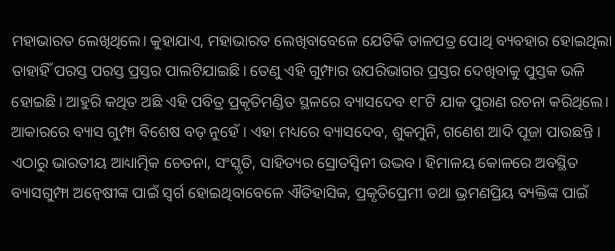ମହାଭାରତ ଲେଖିଥିଲେ। କୁହାଯାଏ, ମହାଭାରତ ଲେଖିବାବେଳେ ଯେତିକି ତାଳପତ୍ର ପୋଥି ବ୍ୟବହାର ହୋଇଥିଲା ତାହାହିଁ ପରସ୍ତ ପରସ୍ତ ପ୍ରସ୍ତର ପାଲଟିଯାଇଛି। ତେଣୁ ଏହି ଗୁମ୍ଫାର ଉପରିଭାଗର ପ୍ରସ୍ତର ଦେଖିବାକୁ ପୁସ୍ତକ ଭଳି ହୋଇଛି। ଆହୁରି କଥିତ ଅଛି ଏହି ପବିତ୍ର ପ୍ରକୃତିମଣ୍ଡିତ ସ୍ଥଳରେ ବ୍ୟାସଦେବ ୧୮ଟି ଯାକ ପୁରାଣ ରଚନା କରିଥିଲେ।
ଆକାରରେ ବ୍ୟାସ ଗୁମ୍ଫା ବିଶେଷ ବଡ଼ ନୁହେଁ । ଏହା ମଧ୍ୟରେ ବ୍ୟାସଦେବ, ଶୁକମୁନି, ଗଣେଶ ଆଦି ପୂଜା ପାଉଛନ୍ତି । ଏଠାରୁ ଭାରତୀୟ ଆଧ୍ୟାତ୍ମିକ ଚେତନା, ସଂସ୍କୃତି, ସାହିତ୍ୟର ସ୍ରୋତସ୍ୱିନୀ ଉଦ୍ଭବ। ହିମାଳୟ କୋଳରେ ଅବସ୍ଥିତ ବ୍ୟାସଗୁମ୍ଫା ଅନ୍ୱେଷୀଙ୍କ ପାଇଁ ସ୍ୱର୍ଗ ହୋଇଥିବାବେଳେ ଐତିହାସିକ, ପ୍ରକୃତିପ୍ରେମୀ ତଥା ଭ୍ରମଣପ୍ରିୟ ବ୍ୟକ୍ତିଙ୍କ ପାଇଁ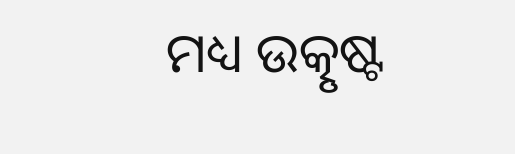ମଧ୍ୟ ଉତ୍କୃଷ୍ଟ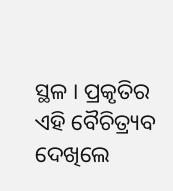ସ୍ଥଳ । ପ୍ରକୃତିର ଏହି ବୈଚିତ୍ର୍ୟବ ଦେଖିଲେ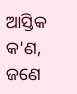ଆସ୍ତିକ କ'ଣ, ଜଣେ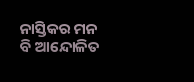ନାସ୍ତିକର ମନ ବି ଆନ୍ଦୋଳିତ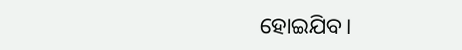ହୋଇଯିବ।